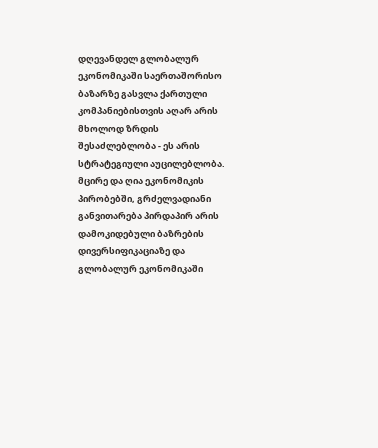დღევანდელ გლობალურ ეკონომიკაში საერთაშორისო ბაზარზე გასვლა ქართული კომპანიებისთვის აღარ არის მხოლოდ ზრდის შესაძლებლობა - ეს არის სტრატეგიული აუცილებლობა. მცირე და ღია ეკონომიკის პირობებში, გრძელვადიანი განვითარება პირდაპირ არის დამოკიდებული ბაზრების დივერსიფიკაციაზე და გლობალურ ეკონომიკაში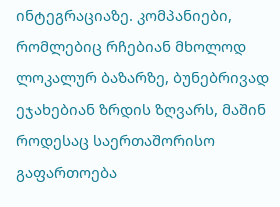ინტეგრაციაზე. კომპანიები, რომლებიც რჩებიან მხოლოდ ლოკალურ ბაზარზე, ბუნებრივად ეჯახებიან ზრდის ზღვარს, მაშინ როდესაც საერთაშორისო გაფართოება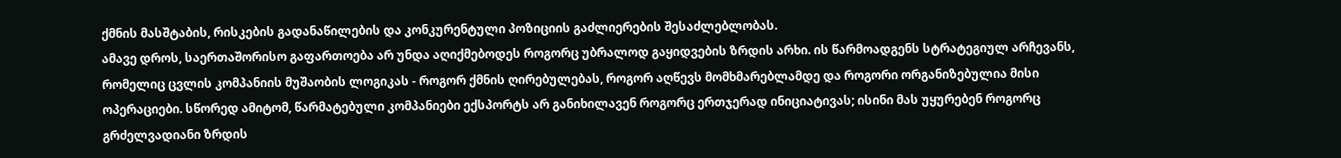ქმნის მასშტაბის, რისკების გადანაწილების და კონკურენტული პოზიციის გაძლიერების შესაძლებლობას.
ამავე დროს, საერთაშორისო გაფართოება არ უნდა აღიქმებოდეს როგორც უბრალოდ გაყიდვების ზრდის არხი. ის წარმოადგენს სტრატეგიულ არჩევანს, რომელიც ცვლის კომპანიის მუშაობის ლოგიკას - როგორ ქმნის ღირებულებას, როგორ აღწევს მომხმარებლამდე და როგორი ორგანიზებულია მისი ოპერაციები. სწორედ ამიტომ, წარმატებული კომპანიები ექსპორტს არ განიხილავენ როგორც ერთჯერად ინიციატივას; ისინი მას უყურებენ როგორც გრძელვადიანი ზრდის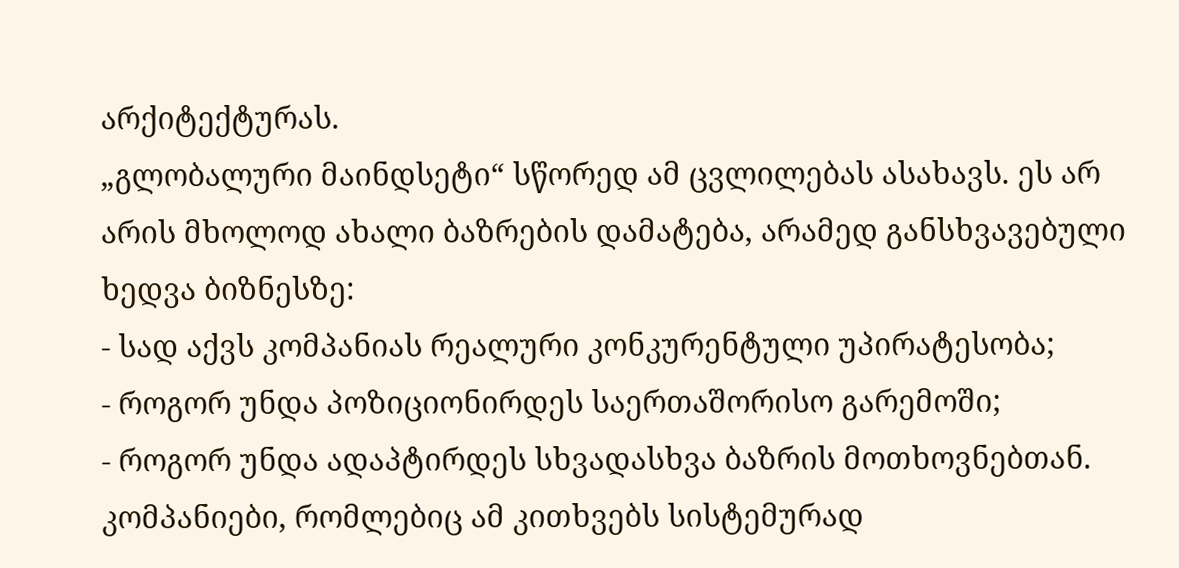არქიტექტურას.
„გლობალური მაინდსეტი“ სწორედ ამ ცვლილებას ასახავს. ეს არ არის მხოლოდ ახალი ბაზრების დამატება, არამედ განსხვავებული ხედვა ბიზნესზე:
- სად აქვს კომპანიას რეალური კონკურენტული უპირატესობა;
- როგორ უნდა პოზიციონირდეს საერთაშორისო გარემოში;
- როგორ უნდა ადაპტირდეს სხვადასხვა ბაზრის მოთხოვნებთან.
კომპანიები, რომლებიც ამ კითხვებს სისტემურად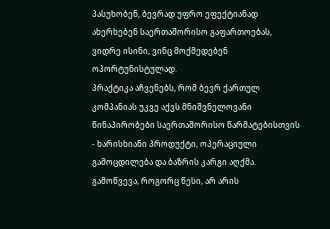პასუხობენ, ბევრად უფრო ეფექტიანად ახერხებენ საერთაშორისო გაფართოებას, ვიდრე ისინი, ვინც მოქმედებენ ოპორტუნისტულად.
პრაქტიკა აჩვენებს, რომ ბევრ ქართულ კომპანიას უკვე აქვს მნიშვნელოვანი წინაპირობები საერთაშორისო წარმატებისთვის - ხარისხიანი პროდუქტი, ოპერაციული გამოცდილება და ბაზრის კარგი აღქმა. გამოწვევა, როგორც წესი, არ არის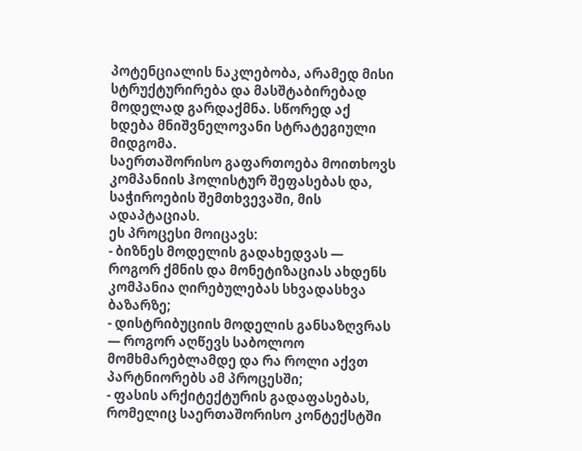პოტენციალის ნაკლებობა, არამედ მისი სტრუქტურირება და მასშტაბირებად მოდელად გარდაქმნა. სწორედ აქ ხდება მნიშვნელოვანი სტრატეგიული მიდგომა.
საერთაშორისო გაფართოება მოითხოვს კომპანიის ჰოლისტურ შეფასებას და, საჭიროების შემთხვევაში, მის ადაპტაციას.
ეს პროცესი მოიცავს:
- ბიზნეს მოდელის გადახედვას — როგორ ქმნის და მონეტიზაციას ახდენს კომპანია ღირებულებას სხვადასხვა ბაზარზე;
- დისტრიბუციის მოდელის განსაზღვრას — როგორ აღწევს საბოლოო მომხმარებლამდე და რა როლი აქვთ პარტნიორებს ამ პროცესში;
- ფასის არქიტექტურის გადაფასებას, რომელიც საერთაშორისო კონტექსტში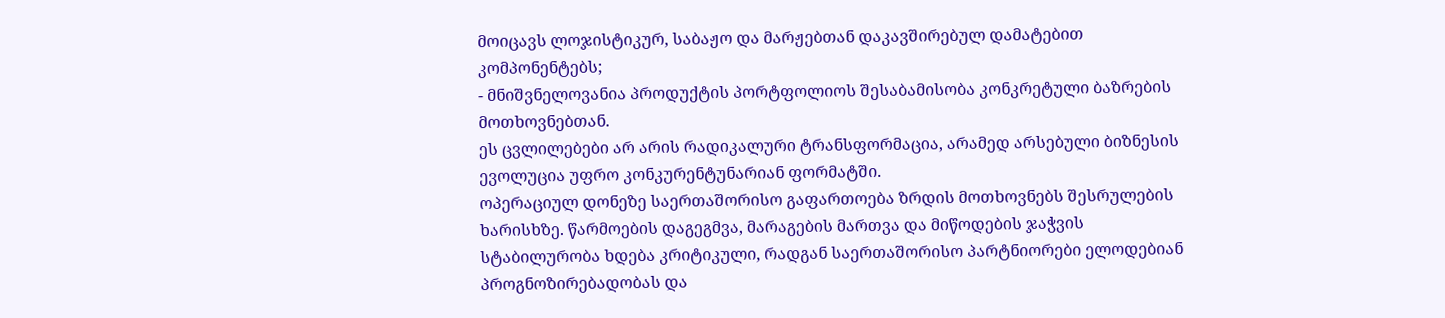მოიცავს ლოჯისტიკურ, საბაჟო და მარჟებთან დაკავშირებულ დამატებით კომპონენტებს;
- მნიშვნელოვანია პროდუქტის პორტფოლიოს შესაბამისობა კონკრეტული ბაზრების მოთხოვნებთან.
ეს ცვლილებები არ არის რადიკალური ტრანსფორმაცია, არამედ არსებული ბიზნესის ევოლუცია უფრო კონკურენტუნარიან ფორმატში.
ოპერაციულ დონეზე საერთაშორისო გაფართოება ზრდის მოთხოვნებს შესრულების ხარისხზე. წარმოების დაგეგმვა, მარაგების მართვა და მიწოდების ჯაჭვის სტაბილურობა ხდება კრიტიკული, რადგან საერთაშორისო პარტნიორები ელოდებიან პროგნოზირებადობას და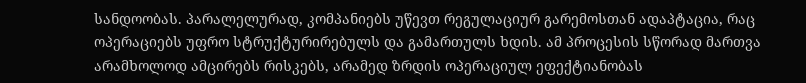სანდოობას. პარალელურად, კომპანიებს უწევთ რეგულაციურ გარემოსთან ადაპტაცია, რაც ოპერაციებს უფრო სტრუქტურირებულს და გამართულს ხდის. ამ პროცესის სწორად მართვა არამხოლოდ ამცირებს რისკებს, არამედ ზრდის ოპერაციულ ეფექტიანობას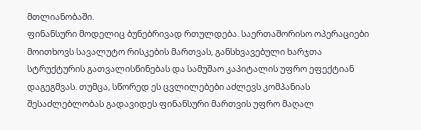მთლიანობაში.
ფინანსური მოდელიც ბუნებრივად რთულდება. საერთაშორისო ოპერაციები მოითხოვს სავალუტო რისკების მართვას, განსხვავებული ხარჯთა სტრუქტურის გათვალისწინებას და სამუშაო კაპიტალის უფრო ეფექტიან დაგეგმვას. თუმცა, სწორედ ეს ცვლილებები აძლევს კომპანიას შესაძლებლობას გადავიდეს ფინანსური მართვის უფრო მაღალ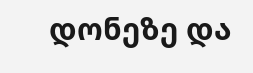დონეზე და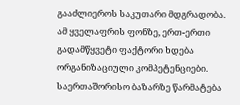გააძლიეროს საკუთარი მდგრადობა.
ამ ყველაფრის ფონზე, ერთ-ერთი გადამწყვეტი ფაქტორი ხდება ორგანიზაციული კომპეტენციები. საერთაშორისო ბაზარზე წარმატება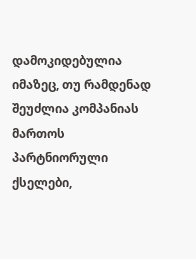დამოკიდებულია იმაზეც, თუ რამდენად შეუძლია კომპანიას მართოს პარტნიორული ქსელები,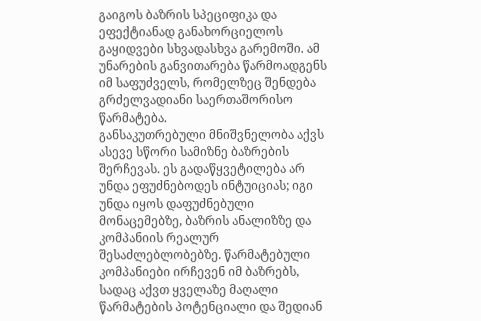გაიგოს ბაზრის სპეციფიკა და ეფექტიანად განახორციელოს გაყიდვები სხვადასხვა გარემოში. ამ უნარების განვითარება წარმოადგენს იმ საფუძველს, რომელზეც შენდება გრძელვადიანი საერთაშორისო წარმატება.
განსაკუთრებული მნიშვნელობა აქვს ასევე სწორი სამიზნე ბაზრების შერჩევას. ეს გადაწყვეტილება არ უნდა ეფუძნებოდეს ინტუიციას; იგი უნდა იყოს დაფუძნებული მონაცემებზე, ბაზრის ანალიზზე და კომპანიის რეალურ შესაძლებლობებზე. წარმატებული კომპანიები ირჩევენ იმ ბაზრებს, სადაც აქვთ ყველაზე მაღალი წარმატების პოტენციალი და შედიან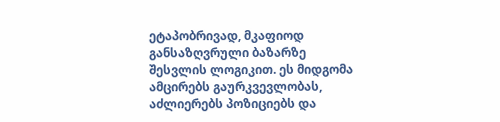ეტაპობრივად, მკაფიოდ განსაზღვრული ბაზარზე შესვლის ლოგიკით. ეს მიდგომა ამცირებს გაურკვევლობას, აძლიერებს პოზიციებს და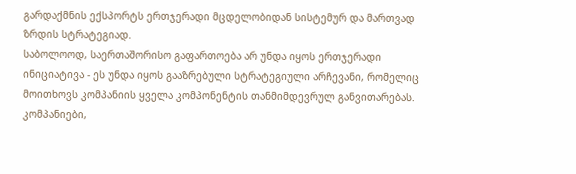გარდაქმნის ექსპორტს ერთჯერადი მცდელობიდან სისტემურ და მართვად ზრდის სტრატეგიად.
საბოლოოდ, საერთაშორისო გაფართოება არ უნდა იყოს ერთჯერადი ინიციატივა - ეს უნდა იყოს გააზრებული სტრატეგიული არჩევანი, რომელიც მოითხოვს კომპანიის ყველა კომპონენტის თანმიმდევრულ განვითარებას. კომპანიები,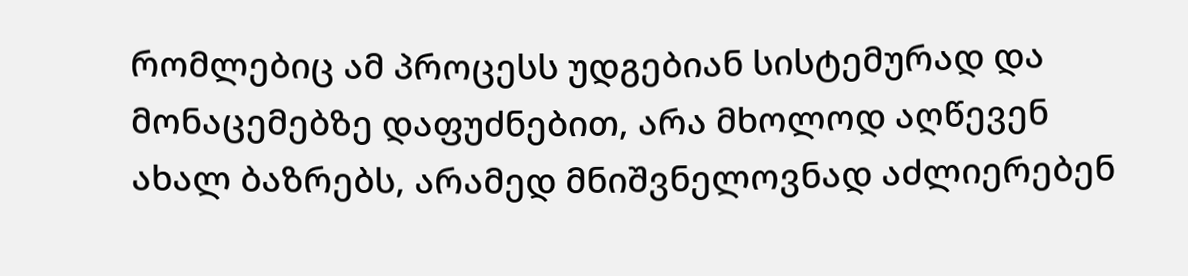რომლებიც ამ პროცესს უდგებიან სისტემურად და მონაცემებზე დაფუძნებით, არა მხოლოდ აღწევენ ახალ ბაზრებს, არამედ მნიშვნელოვნად აძლიერებენ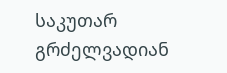საკუთარ გრძელვადიან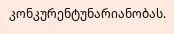კონკურენტუნარიანობას.